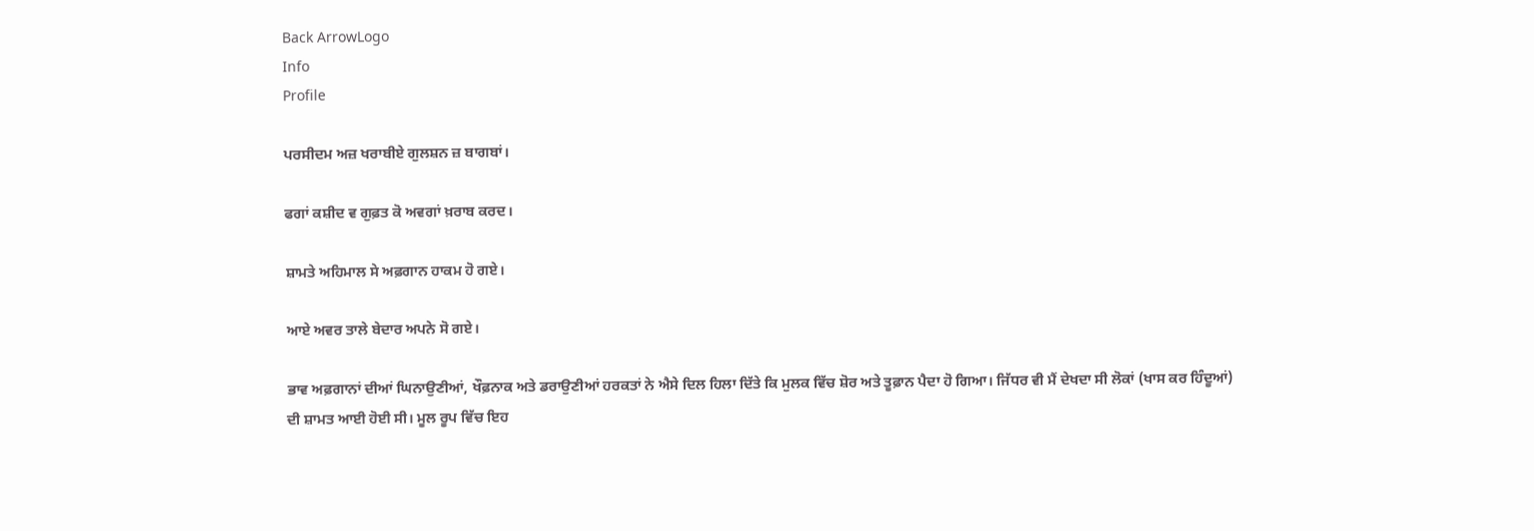Back ArrowLogo
Info
Profile

ਪਰਸੀਦਮ ਅਜ਼ ਖਰਾਬੀਏ ਗੁਲਸ਼ਨ ਜ਼ ਬਾਗਬਾਂ।

ਫਗਾਂ ਕਸ਼ੀਦ ਵ ਗੁਫ਼ਤ ਕੋ ਅਵਗਾਂ ਖ਼ਰਾਬ ਕਰਦ।

ਸ਼ਾਮਤੇ ਅਹਿਮਾਲ ਸੇ ਅਫ਼ਗਾਨ ਹਾਕਮ ਹੋ ਗਏ।

ਆਏ ਅਵਰ ਤਾਲੇ ਬੇਦਾਰ ਅਪਨੇ ਸੋ ਗਏ।

ਭਾਵ ਅਫ਼ਗਾਨਾਂ ਦੀਆਂ ਘਿਨਾਉਣੀਆਂ, ਖੌਫ਼ਨਾਕ ਅਤੇ ਡਰਾਉਣੀਆਂ ਹਰਕਤਾਂ ਨੇ ਐਸੇ ਦਿਲ ਹਿਲਾ ਦਿੱਤੇ ਕਿ ਮੁਲਕ ਵਿੱਚ ਸ਼ੋਰ ਅਤੇ ਤੂਫ਼ਾਨ ਪੈਦਾ ਹੋ ਗਿਆ। ਜਿੱਧਰ ਵੀ ਮੈਂ ਦੇਖਦਾ ਸੀ ਲੋਕਾਂ (ਖਾਸ ਕਰ ਹਿੰਦੂਆਂ) ਦੀ ਸ਼ਾਮਤ ਆਈ ਹੋਈ ਸੀ। ਮੂਲ ਰੂਪ ਵਿੱਚ ਇਹ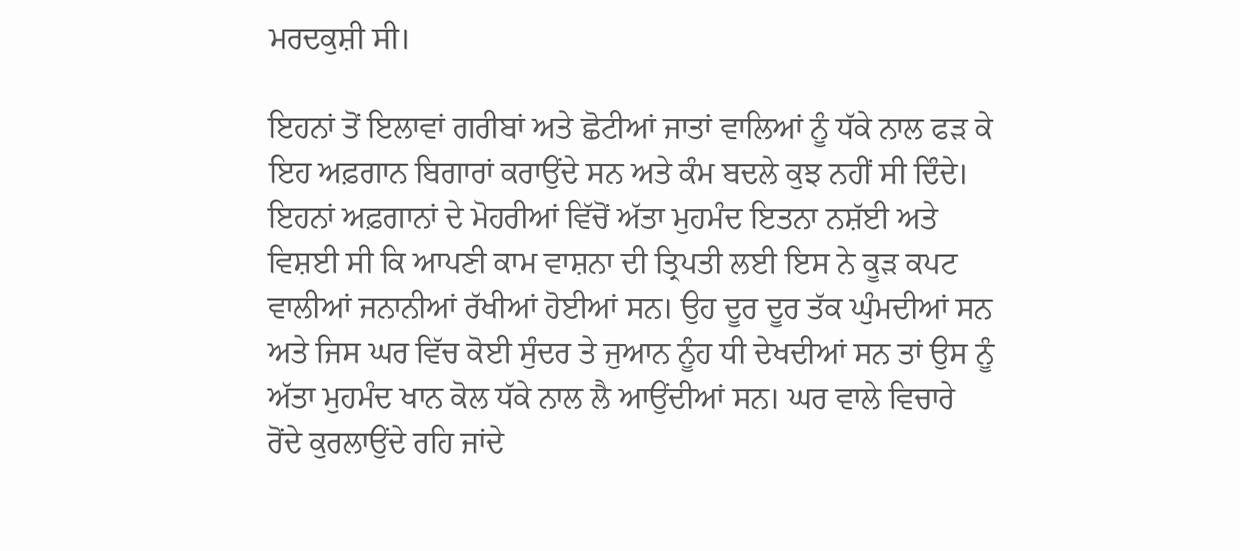ਮਰਦਕੁਸ਼ੀ ਸੀ।

ਇਹਨਾਂ ਤੋਂ ਇਲਾਵਾਂ ਗਰੀਬਾਂ ਅਤੇ ਛੋਟੀਆਂ ਜਾਤਾਂ ਵਾਲਿਆਂ ਨੂੰ ਧੱਕੇ ਨਾਲ ਫੜ ਕੇ ਇਹ ਅਫ਼ਗਾਨ ਬਿਗਾਰਾਂ ਕਰਾਉਂਦੇ ਸਨ ਅਤੇ ਕੰਮ ਬਦਲੇ ਕੁਝ ਨਹੀਂ ਸੀ ਦਿੰਦੇ। ਇਹਨਾਂ ਅਫ਼ਗਾਨਾਂ ਦੇ ਮੋਹਰੀਆਂ ਵਿੱਚੋਂ ਅੱਤਾ ਮੁਹਮੰਦ ਇਤਨਾ ਨਸ਼ੱਈ ਅਤੇ ਵਿਸ਼ਈ ਸੀ ਕਿ ਆਪਣੀ ਕਾਮ ਵਾਸ਼ਨਾ ਦੀ ਤ੍ਰਿਪਤੀ ਲਈ ਇਸ ਨੇ ਕੂੜ ਕਪਟ ਵਾਲੀਆਂ ਜਨਾਨੀਆਂ ਰੱਖੀਆਂ ਹੋਈਆਂ ਸਨ। ਉਹ ਦੂਰ ਦੂਰ ਤੱਕ ਘੁੰਮਦੀਆਂ ਸਨ ਅਤੇ ਜਿਸ ਘਰ ਵਿੱਚ ਕੋਈ ਸੁੰਦਰ ਤੇ ਜੁਆਨ ਨੂੰਹ ਧੀ ਦੇਖਦੀਆਂ ਸਨ ਤਾਂ ਉਸ ਨੂੰ ਅੱਤਾ ਮੁਹਮੰਦ ਖਾਨ ਕੋਲ ਧੱਕੇ ਨਾਲ ਲੈ ਆਉਂਦੀਆਂ ਸਨ। ਘਰ ਵਾਲੇ ਵਿਚਾਰੇ ਰੋਂਦੇ ਕੁਰਲਾਉਂਦੇ ਰਹਿ ਜਾਂਦੇ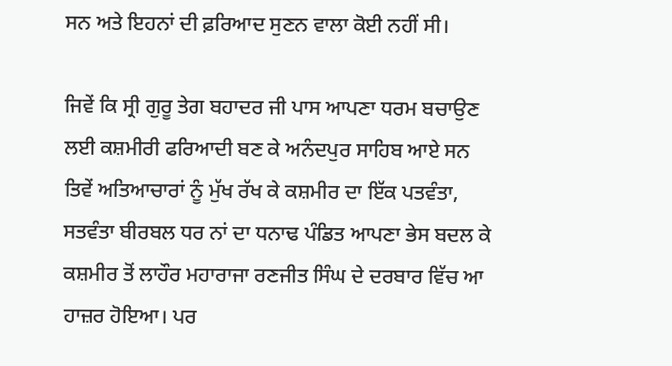ਸਨ ਅਤੇ ਇਹਨਾਂ ਦੀ ਫ਼ਰਿਆਦ ਸੁਣਨ ਵਾਲਾ ਕੋਈ ਨਹੀਂ ਸੀ।

ਜਿਵੇਂ ਕਿ ਸ੍ਰੀ ਗੁਰੂ ਤੇਗ ਬਹਾਦਰ ਜੀ ਪਾਸ ਆਪਣਾ ਧਰਮ ਬਚਾਉਣ ਲਈ ਕਸ਼ਮੀਰੀ ਫਰਿਆਦੀ ਬਣ ਕੇ ਅਨੰਦਪੁਰ ਸਾਹਿਬ ਆਏ ਸਨ ਤਿਵੇਂ ਅਤਿਆਚਾਰਾਂ ਨੂੰ ਮੁੱਖ ਰੱਖ ਕੇ ਕਸ਼ਮੀਰ ਦਾ ਇੱਕ ਪਤਵੰਤਾ, ਸਤਵੰਤਾ ਬੀਰਬਲ ਧਰ ਨਾਂ ਦਾ ਧਨਾਢ ਪੰਡਿਤ ਆਪਣਾ ਭੇਸ ਬਦਲ ਕੇ ਕਸ਼ਮੀਰ ਤੋਂ ਲਾਹੌਰ ਮਹਾਰਾਜਾ ਰਣਜੀਤ ਸਿੰਘ ਦੇ ਦਰਬਾਰ ਵਿੱਚ ਆ ਹਾਜ਼ਰ ਹੋਇਆ। ਪਰ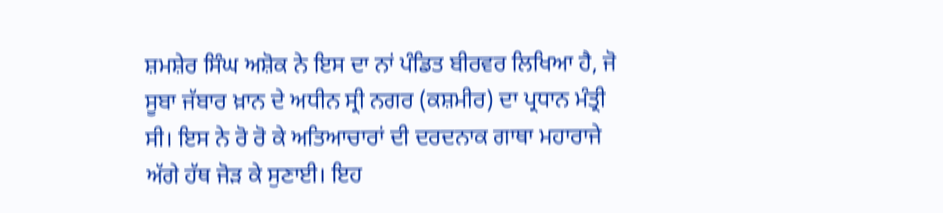ਸ਼ਮਸ਼ੇਰ ਸਿੰਘ ਅਸ਼ੋਕ ਨੇ ਇਸ ਦਾ ਨਾਂ ਪੰਡਿਤ ਬੀਰਵਰ ਲਿਖਿਆ ਹੈ, ਜੋ ਸੂਬਾ ਜੱਬਾਰ ਖ਼ਾਨ ਦੇ ਅਧੀਨ ਸ੍ਰੀ ਨਗਰ (ਕਸ਼ਮੀਰ) ਦਾ ਪ੍ਰਧਾਨ ਮੰਤ੍ਰੀ ਸੀ। ਇਸ ਨੇ ਰੋ ਰੋ ਕੇ ਅਤਿਆਚਾਰਾਂ ਦੀ ਦਰਦਨਾਕ ਗਾਥਾ ਮਹਾਰਾਜੇ ਅੱਗੇ ਹੱਥ ਜੋੜ ਕੇ ਸੁਣਾਈ। ਇਹ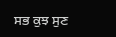ਸਭ ਕੁਝ ਸੁਣ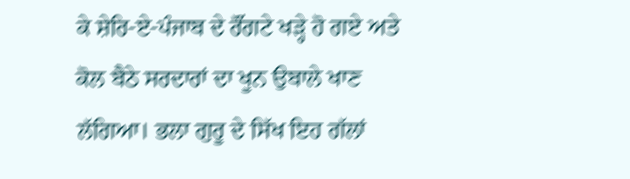ਕੇ ਸ਼ੇਰਿ-ਏ-ਪੰਜਾਬ ਦੇ ਰੌਂਗਟੇ ਖੜ੍ਹੇ ਹੋ ਗਏ ਅਤੇ ਕੋਲ ਬੈਠੇ ਸਰਦਾਰਾਂ ਦਾ ਖੂਨ ਉਬਾਲੇ ਖਾਣ ਲੱਗਿਆ। ਭਲਾ ਗੁਰੂ ਦੇ ਸਿੱਖ ਇਹ ਗੱਲਾਂ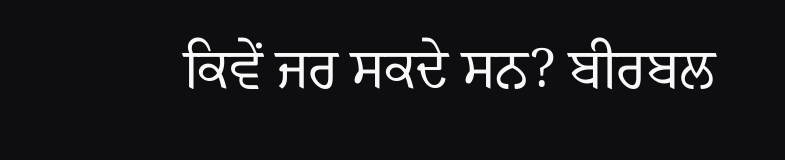ਕਿਵੇਂ ਜਰ ਸਕਦੇ ਸਨ? ਬੀਰਬਲ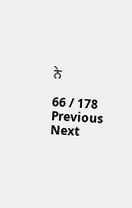ਨੇ

66 / 178
Previous
Next